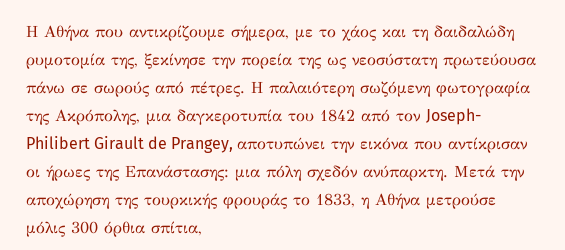Η Αθήνα που αντικρίζουμε σήμερα, με το χάος και τη δαιδαλώδη ρυμοτομία της, ξεκίνησε την πορεία της ως νεοσύστατη πρωτεύουσα πάνω σε σωρούς από πέτρες. Η παλαιότερη σωζόμενη φωτογραφία της Ακρόπολης, μια δαγκεροτυπία του 1842 από τον Joseph-Philibert Girault de Prangey, αποτυπώνει την εικόνα που αντίκρισαν οι ήρωες της Επανάστασης: μια πόλη σχεδόν ανύπαρκτη. Μετά την αποχώρηση της τουρκικής φρουράς το 1833, η Αθήνα μετρούσε μόλις 300 όρθια σπίτια,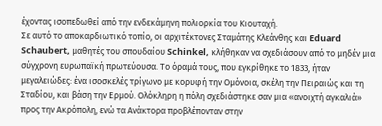έχοντας ισοπεδωθεί από την ενδεκάμηνη πολιορκία του Κιουταχή.
Σε αυτό το αποκαρδιωτικό τοπίο, οι αρχιτέκτονες Σταμάτης Κλεάνθης και Eduard Schaubert, μαθητές του σπουδαίου Schinkel, κλήθηκαν να σχεδιάσουν από το μηδέν μια σύγχρονη ευρωπαϊκή πρωτεύουσα. Το όραμά τους, που εγκρίθηκε το 1833, ήταν μεγαλειώδες: ένα ισοσκελές τρίγωνο με κορυφή την Ομόνοια, σκέλη την Πειραιώς και τη Σταδίου, και βάση την Ερμού. Ολόκληρη η πόλη σχεδιάστηκε σαν μια «ανοιχτή αγκαλιά» προς την Ακρόπολη, ενώ τα Ανάκτορα προβλέπονταν στην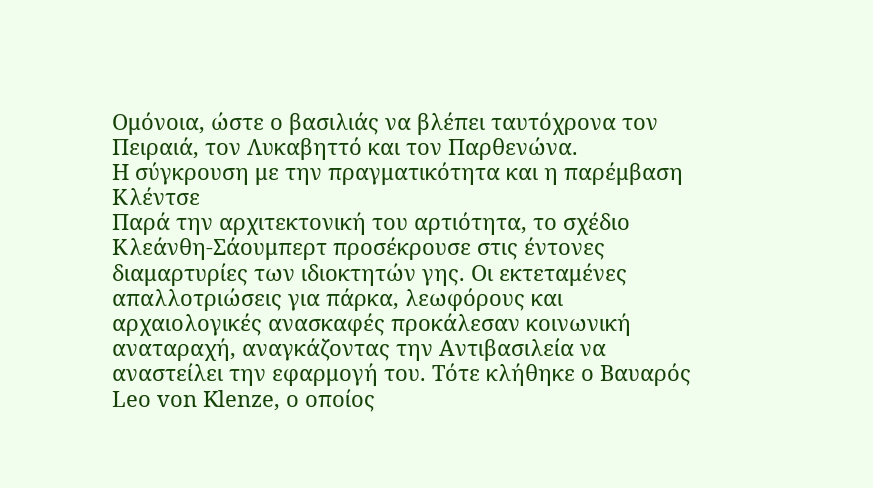Ομόνοια, ώστε ο βασιλιάς να βλέπει ταυτόχρονα τον Πειραιά, τον Λυκαβηττό και τον Παρθενώνα.
Η σύγκρουση με την πραγματικότητα και η παρέμβαση Κλέντσε
Παρά την αρχιτεκτονική του αρτιότητα, το σχέδιο Κλεάνθη-Σάουμπερτ προσέκρουσε στις έντονες διαμαρτυρίες των ιδιοκτητών γης. Οι εκτεταμένες απαλλοτριώσεις για πάρκα, λεωφόρους και αρχαιολογικές ανασκαφές προκάλεσαν κοινωνική αναταραχή, αναγκάζοντας την Αντιβασιλεία να αναστείλει την εφαρμογή του. Τότε κλήθηκε ο Βαυαρός Leo von Klenze, ο οποίος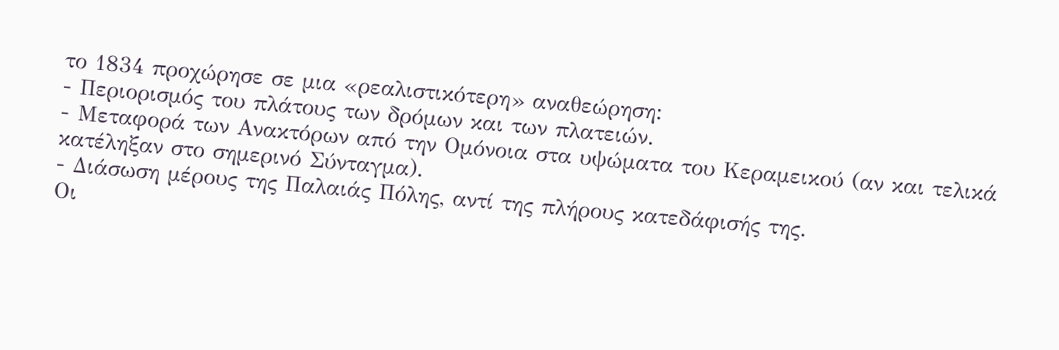το 1834 προχώρησε σε μια «ρεαλιστικότερη» αναθεώρηση:
- Περιορισμός του πλάτους των δρόμων και των πλατειών.
- Μεταφορά των Ανακτόρων από την Ομόνοια στα υψώματα του Κεραμεικού (αν και τελικά κατέληξαν στο σημερινό Σύνταγμα).
- Διάσωση μέρους της Παλαιάς Πόλης, αντί της πλήρους κατεδάφισής της.
Οι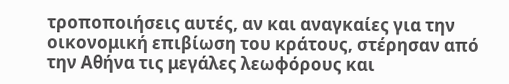τροποποιήσεις αυτές, αν και αναγκαίες για την οικονομική επιβίωση του κράτους, στέρησαν από την Αθήνα τις μεγάλες λεωφόρους και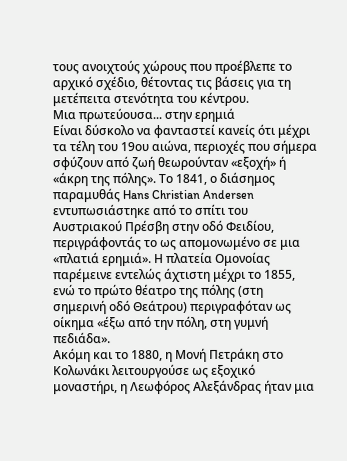τους ανοιχτούς χώρους που προέβλεπε το αρχικό σχέδιο, θέτοντας τις βάσεις για τη μετέπειτα στενότητα του κέντρου.
Μια πρωτεύουσα... στην ερημιά
Είναι δύσκολο να φανταστεί κανείς ότι μέχρι τα τέλη του 19ου αιώνα, περιοχές που σήμερα σφύζουν από ζωή θεωρούνταν «εξοχή» ή «άκρη της πόλης». Το 1841, ο διάσημος παραμυθάς Hans Christian Andersen εντυπωσιάστηκε από το σπίτι του Αυστριακού Πρέσβη στην οδό Φειδίου, περιγράφοντάς το ως απομονωμένο σε μια «πλατιά ερημιά». Η πλατεία Ομονοίας παρέμεινε εντελώς άχτιστη μέχρι το 1855, ενώ το πρώτο θέατρο της πόλης (στη σημερινή οδό Θεάτρου) περιγραφόταν ως οίκημα «έξω από την πόλη, στη γυμνή πεδιάδα».
Ακόμη και το 1880, η Μονή Πετράκη στο Κολωνάκι λειτουργούσε ως εξοχικό μοναστήρι, η Λεωφόρος Αλεξάνδρας ήταν μια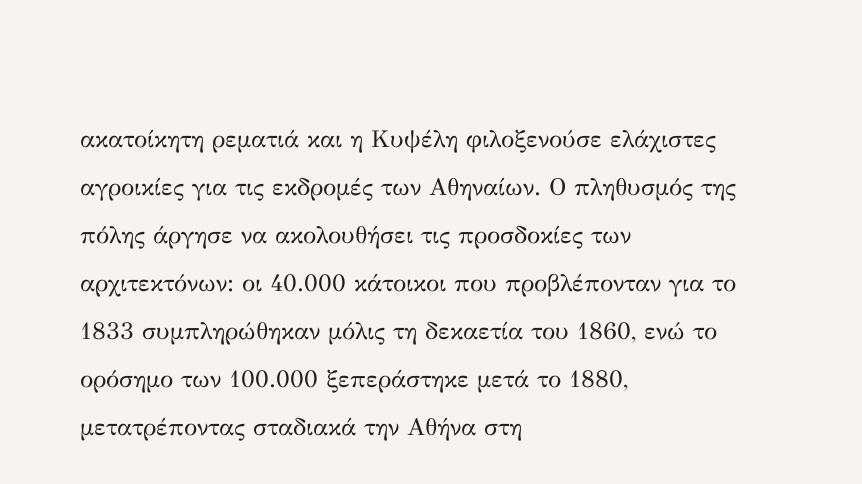ακατοίκητη ρεματιά και η Κυψέλη φιλοξενούσε ελάχιστες αγροικίες για τις εκδρομές των Αθηναίων. Ο πληθυσμός της πόλης άργησε να ακολουθήσει τις προσδοκίες των αρχιτεκτόνων: οι 40.000 κάτοικοι που προβλέπονταν για το 1833 συμπληρώθηκαν μόλις τη δεκαετία του 1860, ενώ το ορόσημο των 100.000 ξεπεράστηκε μετά το 1880, μετατρέποντας σταδιακά την Αθήνα στη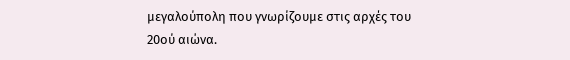μεγαλούπολη που γνωρίζουμε στις αρχές του 20ού αιώνα.